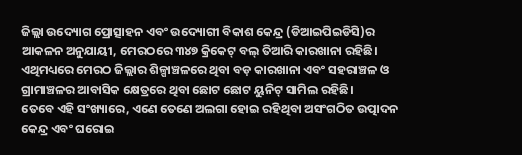ଜିଲ୍ଲା ଉଦ୍ୟୋଗ ପ୍ରୋତ୍ସାହନ ଏବଂ ଉଦ୍ୟୋଗୀ ବିକାଶ କେନ୍ଦ୍ର (ଡିଆଇପିଇଡିସି)ର ଆକଳନ ଅନୁଯାୟୀ, ମେରଠରେ ୩୪୭ କ୍ରିକେଟ୍ ବଲ୍ ତିଆରି କାରଖାନା ରହିଛି। ଏଥିମଧ୍ୟରେ ମେରଠ ଜିଲ୍ଲାର ଶିଳ୍ପାଞ୍ଚଳରେ ଥିବା ବଡ଼ କାରଖାନା ଏବଂ ସହରାଞ୍ଚଳ ଓ ଗ୍ରାମାଞ୍ଚଳର ଆବାସିକ କ୍ଷେତ୍ରରେ ଥିବା ଛୋଟ ଛୋଟ ୟୁନିଟ୍ ସାମିଲ ରହିଛି।
ତେବେ ଏହି ସଂଖ୍ୟାରେ, ଏଣେ ତେଣେ ଅଲଗା ହୋଇ ରହିଥିବା ଅସଂଗଠିତ ଉତ୍ପାଦନ କେନ୍ଦ୍ର ଏବଂ ଘରୋଇ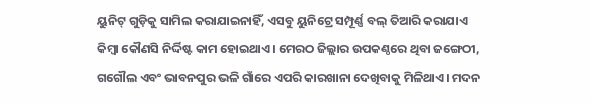ୟୁନିଟ୍ ଗୁଡ଼ିକୁ ସାମିଲ କରାଯାଇନାହିଁ, ଏସବୁ ୟୁନିଟ୍ରେ ସମ୍ପୂର୍ଣ୍ଣ ବଲ୍ ତିଆରି କରାଯାଏ କିମ୍ବା କୌଣସି ନିର୍ଦ୍ଦିଷ୍ଟ କାମ ହୋଇଥାଏ। ମେରଠ ଜିଲ୍ଲାର ଉପକଣ୍ଠରେ ଥିବା ଜଙ୍ଗେଠୀ, ଗଗୌଲ ଏବଂ ଭାବନପୁର ଭଳି ଗାଁରେ ଏପରି କାରଖାନା ଦେଖିବାକୁ ମିଳିଥାଏ। ମଦନ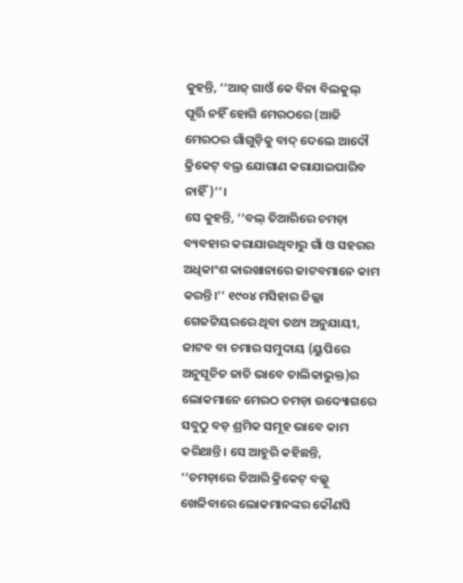କୁହନ୍ତି, ‘‘ଆଜ୍ ଗାଓଁ କେ ବିନା ବିଲକୁଲ୍ ପୂର୍ତ୍ତି ନହିଁ ହୋଗି ମେରଠରେ (ଆଜି ମେରଠର ଗାଁଗୁଡ଼ିକୁ ବାଦ୍ ଦେଲେ ଆଦୌ କ୍ରିକେଟ୍ ବଲ୍ର ଯୋଗାଣ କରାଯାଇପାରିବ ନାହିଁ)’’।
ସେ କୁହନ୍ତି, ‘‘ବଲ୍ ତିଆରିରେ ଚମଡ଼ା ବ୍ୟବହାର କରାଯାଉଥିବାରୁ ଗାଁ ଓ ସହରର ଅଧିକାଂଶ କାରଖାନାରେ ଜାଟବମାନେ କାମ କରନ୍ତି।’’ ୧୯୦୪ ମସିହାର ଜିଲ୍ଲା ଗେଜଟ୍ଟିୟରରେ ଥିବା ତଥ୍ୟ ଅନୁଯାୟୀ, ଜାଟବ ବା ଚମାର ସମୁଦାୟ (ୟୁପିରେ ଅନୁସୂଚିତ ଜାତି ଭାବେ ତାଲିକାଭୁକ୍ତ)ର ଲୋକମାନେ ମେରଠ ଚମଡ଼ା ଉଦ୍ୟୋଗରେ ସବୁଠୁ ବଡ଼ ଶ୍ରମିକ ସମୂହ ଭାବେ କାମ କରିଥାନ୍ତି। ସେ ଆହୁରି କହିଛନ୍ତି, ‘‘ଚମଡ଼ାରେ ତିଆରି କ୍ରିକେଟ୍ ବଲ୍କୁ ଖେଳିବାରେ ଲୋକମାନଙ୍କର କୌଣସି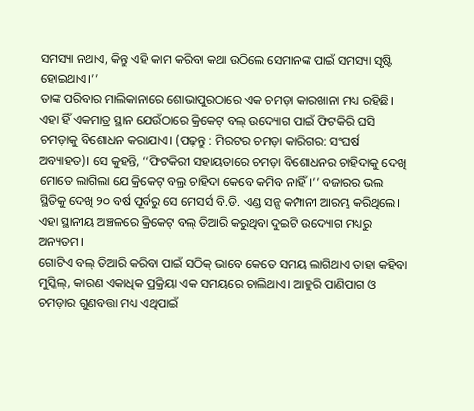ସମସ୍ୟା ନଥାଏ, କିନ୍ତୁ ଏହି କାମ କରିବା କଥା ଉଠିଲେ ସେମାନଙ୍କ ପାଇଁ ସମସ୍ୟା ସୃଷ୍ଟି ହୋଇଥାଏ।’’
ତାଙ୍କ ପରିବାର ମାଲିକାନାରେ ଶୋଭାପୁରଠାରେ ଏକ ଚମଡ଼ା କାରଖାନା ମଧ୍ୟ ରହିଛି। ଏହା ହିଁ ଏକମାତ୍ର ସ୍ଥାନ ଯେଉଁଠାରେ କ୍ରିକେଟ୍ ବଲ୍ ଉଦ୍ୟୋଗ ପାଇଁ ଫିଟକିରି ଘସି ଚମଡ଼ାକୁ ବିଶୋଧନ କରାଯାଏ। (ପଢ଼ନ୍ତୁ : ମିରଟର ଚମଡ଼ା କାରିଗର: ସଂଘର୍ଷ ଅବ୍ୟାହତ)। ସେ କୁହନ୍ତି, ‘‘ଫିଟକିରୀ ସହାୟତାରେ ଚମଡ଼ା ବିଶୋଧନର ଚାହିଦାକୁ ଦେଖି ମୋତେ ଲାଗିଲା ଯେ କ୍ରିକେଟ୍ ବଲ୍ର ଚାହିଦା କେବେ କମିବ ନାହିଁ।’’ ବଜାରର ଭଲ ସ୍ଥିତିକୁ ଦେଖି ୨୦ ବର୍ଷ ପୂର୍ବରୁ ସେ ମେସର୍ସ ବି.ଡି. ଏଣ୍ଡ ସନ୍ସ କମ୍ପାନୀ ଆରମ୍ଭ କରିଥିଲେ। ଏହା ସ୍ଥାନୀୟ ଅଞ୍ଚଳରେ କ୍ରିକେଟ୍ ବଲ୍ ତିଆରି କରୁଥିବା ଦୁଇଟି ଉଦ୍ୟୋଗ ମଧ୍ୟରୁ ଅନ୍ୟତମ।
ଗୋଟିଏ ବଲ୍ ତିଆରି କରିବା ପାଇଁ ସଠିକ୍ ଭାବେ କେତେ ସମୟ ଲାଗିଥାଏ ତାହା କହିବା ମୁସ୍କିଲ୍, କାରଣ ଏକାଧିକ ପ୍ରକ୍ରିୟା ଏକ ସମୟରେ ଚାଲିଥାଏ। ଆହୁରି ପାଣିପାଗ ଓ ଚମଡ଼ାର ଗୁଣବତ୍ତା ମଧ୍ୟ ଏଥିପାଇଁ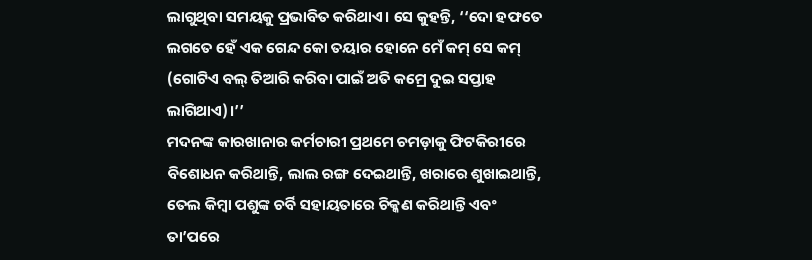ଲାଗୁଥିବା ସମୟକୁ ପ୍ରଭାବିତ କରିଥାଏ। ସେ କୁହନ୍ତି, ‘‘ଦୋ ହଫତେ ଲଗତେ ହେଁ ଏକ ଗେନ୍ଦ କୋ ତୟାର ହୋନେ ମେଁ କମ୍ ସେ କମ୍ (ଗୋଟିଏ ବଲ୍ ତିଆରି କରିବା ପାଇଁ ଅତି କମ୍ରେ ଦୁଇ ସପ୍ତାହ ଲାଗିଥାଏ)।’’
ମଦନଙ୍କ କାରଖାନାର କର୍ମଚାରୀ ପ୍ରଥମେ ଚମଡ଼ାକୁ ଫିଟକିରୀରେ ବିଶୋଧନ କରିଥାନ୍ତି, ଲାଲ ରଙ୍ଗ ଦେଇଥାନ୍ତି, ଖରାରେ ଶୁଖାଇଥାନ୍ତି, ତେଲ କିମ୍ବା ପଶୁଙ୍କ ଚର୍ବି ସହାୟତାରେ ଚିକ୍କଣ କରିଥାନ୍ତି ଏବଂ ତା’ପରେ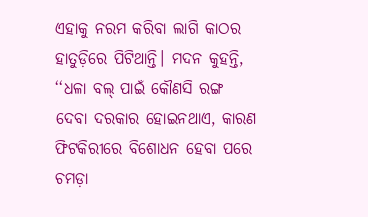ଏହାକୁ ନରମ କରିବା ଲାଗି କାଠର ହାତୁଡ଼ିରେ ପିଟିଥାନ୍ତି। ମଦନ କୁହନ୍ତି, ‘‘ଧଳା ବଲ୍ ପାଇଁ କୌଣସି ରଙ୍ଗ ଦେବା ଦରକାର ହୋଇନଥାଏ, କାରଣ ଫିଟକିରୀରେ ବିଶୋଧନ ହେବା ପରେ ଚମଡ଼ା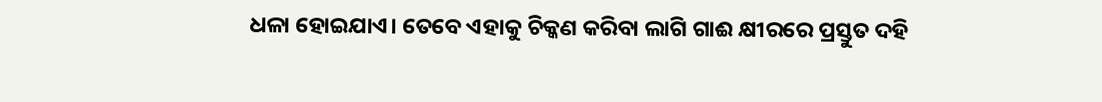ଧଳା ହୋଇଯାଏ। ତେବେ ଏହାକୁ ଚିକ୍କଣ କରିବା ଲାଗି ଗାଈ କ୍ଷୀରରେ ପ୍ରସ୍ତୁତ ଦହି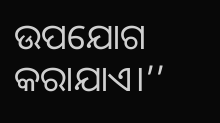ଉପଯୋଗ କରାଯାଏ।’’